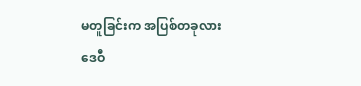မတူခြင်းက အပြစ်တခုလား
ဒေဝီ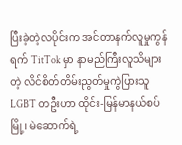ပြီးခဲ့တဲ့လပိုင်းက အင်တာနက်လူမှုကွန်ရက် TitTok မှာ နာမည်ကြီးလူသိများတဲ့ လိင်စိတ်တိမ်းညွတ်မှုကွဲပြားသူ LGBT တဦးဟာ ထိုင်း-မြန်မာနယ်စပ်မြို့၊ မဲဆောက်ရဲ့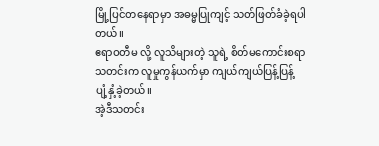မြို့ပြင်တနေရာမှာ အဓမ္မပြုကျင့် သတ်ဖြတ်ခံခဲ့ရပါတယ်။
ဧရာဝတီမ လို့ လူသိများတဲ့ သူရဲ့ စိတ်မကောင်းစရာသတင်းက လူမှုကွန်ယက်မှာ ကျယ်ကျယ်ပြန့်ပြန့် ပျံ့နှံ့ခဲ့တယ်။
အဲ့ဒီသတင်း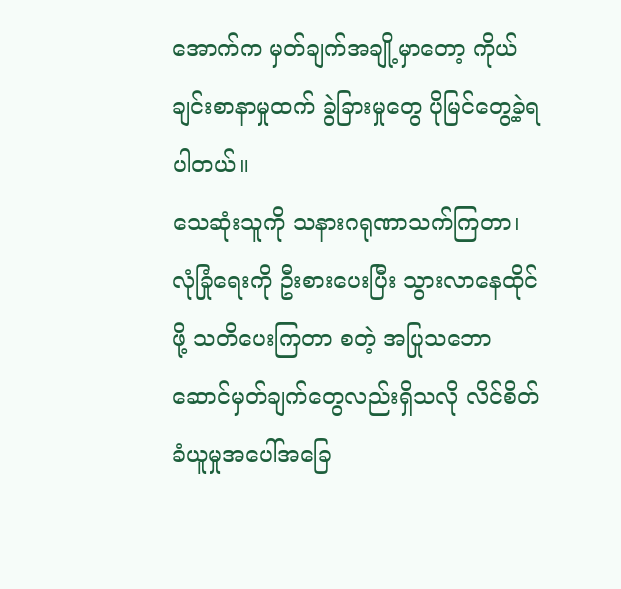အောက်က မှတ်ချက်အချို့မှာတော့ ကိုယ်ချင်းစာနာမှုထက် ခွဲခြားမှုတွေ ပိုမြင်တွေ့ခဲ့ရပါတယ်။
သေဆုံးသူကို သနားဂရုဏာသက်ကြတာ၊ လုံခြုံရေးကို ဦးစားပေးပြီး သွားလာနေထိုင်ဖို့ သတိပေးကြတာ စတဲ့ အပြုသဘောဆောင်မှတ်ချက်တွေလည်းရှိသလို လိင်စိတ်ခံယူမှုအပေါ်အခြေ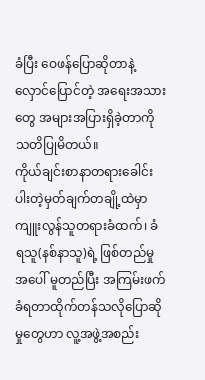ခံပြီး ဝေဖန်ပြောဆိုတာနဲ့ လှောင်ပြောင်တဲ့ အရေးအသားတွေ အများအပြားရှိခဲ့တာကို သတိပြုမိတယ်။
ကိုယ်ချင်းစာနာတရားခေါင်းပါးတဲ့မှတ်ချက်တချို့ထဲမှာ ကျူးလွန်သူတရားခံထက်၊ ခံရသူ(နစ်နာသူ)ရဲ့ ဖြစ်တည်မှုအပေါ် မူတည်ပြီး အကြမ်းဖက်ခံရတာထိုက်တန်သလိုပြောဆိုမှုတွေဟာ လူ့အဖွဲ့အစည်း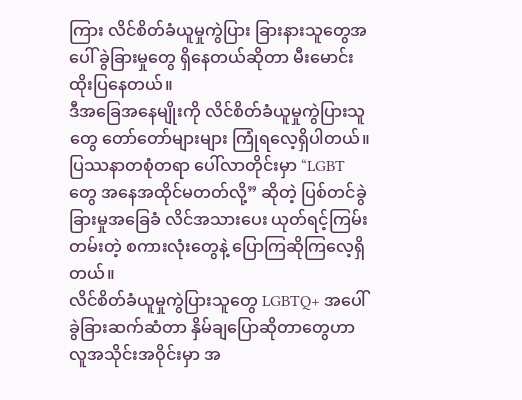ကြား လိင်စိတ်ခံယူမှုကွဲပြား ခြားနားသူတွေအပေါ် ခွဲခြားမှုတွေ ရှိနေတယ်ဆိုတာ မီးမောင်းထိုးပြနေတယ်။
ဒီအခြေအနေမျိုးကို လိင်စိတ်ခံယူမှုကွဲပြားသူတွေ တော်တော်များများ ကြုံရလေ့ရှိပါတယ်။ ပြဿနာတစုံတရာ ပေါ်လာတိုင်းမှာ “LGBT တွေ အနေအထိုင်မတတ်လို့” ဆိုတဲ့ ပြစ်တင်ခွဲခြားမှုအခြေခံ လိင်အသားပေး ယုတ်ရင့်ကြမ်းတမ်းတဲ့ စကားလုံးတွေနဲ့ ပြောကြဆိုကြလေ့ရှိတယ်။
လိင်စိတ်ခံယူမှုကွဲပြားသူတွေ LGBTQ+ အပေါ် ခွဲခြားဆက်ဆံတာ နှိမ်ချပြောဆိုတာတွေဟာ လူအသိုင်းအဝိုင်းမှာ အ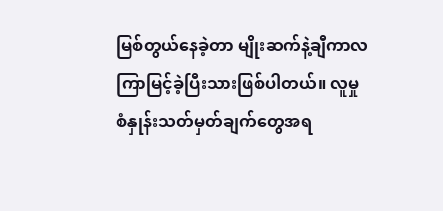မြစ်တွယ်နေခဲ့တာ မျိုးဆက်နဲ့ချီကာလကြာမြင့်ခဲ့ပြီးသားဖြစ်ပါတယ်။ လူမှုစံနှုန်းသတ်မှတ်ချက်တွေအရ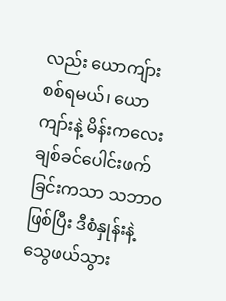လည်း ယောကျ်ား စစ်ရမယ်၊ ယောကျာ်းနဲ့ မိန်းကလေး ချစ်ခင်ပေါင်းဖက်ခြင်းကသာ သဘာဝဖြစ်ပြီး ဒီစံနှုန်းနဲ့သွေဖယ်သွား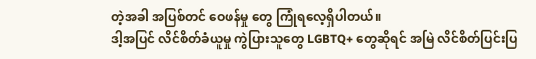တဲ့အခါ အပြစ်တင် ဝေဖန်မှု တွေ ကြုံရလေ့ရှိပါတယ်။
ဒါ့အပြင် လိင်စိတ်ခံယူမှု ကွဲပြားသူတွေ LGBTQ+ တွေဆိုရင် အမြဲ လိင်စိတ်ပြင်းပြ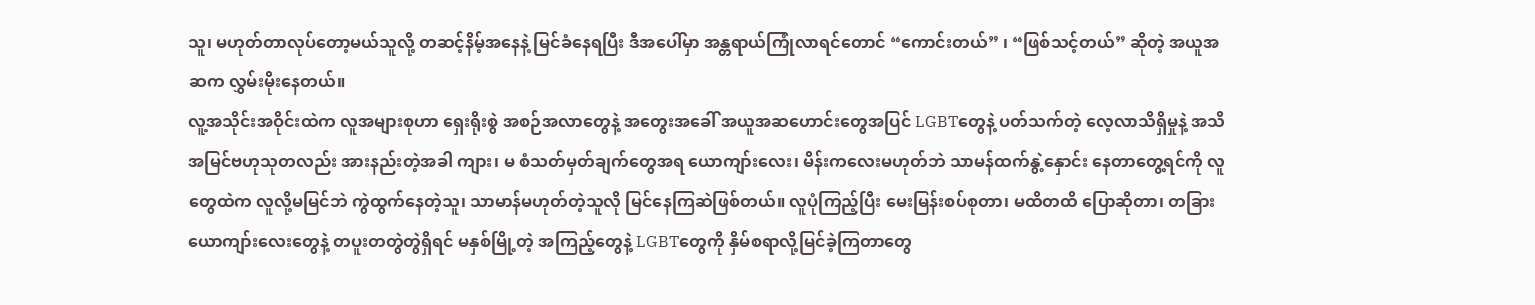သူ၊ မဟုတ်တာလုပ်တော့မယ်သူလို့ တဆင့်နိမ့်အနေနဲ့ မြင်ခံနေရပြီး ဒီအပေါ်မှာ အန္တရာယ်ကြုံလာရင်တောင် “ကောင်းတယ်” ၊ “ဖြစ်သင့်တယ်” ဆိုတဲ့ အယူအဆက လွှမ်းမိုးနေတယ်။
လူ့အသိုင်းအဝိုင်းထဲက လူအများစုဟာ ရှေးရိုးစွဲ အစဉ်အလာတွေနဲ့ အတွေးအခေါ် အယူအဆဟောင်းတွေအပြင် LGBTတွေနဲ့ ပတ်သက်တဲ့ လေ့လာသိရှိမှုနဲ့ အသိအမြင်ဗဟုသုတလည်း အားနည်းတဲ့အခါ ကျား၊ မ စံသတ်မှတ်ချက်တွေအရ ယောကျာ်းလေး၊ မိန်းကလေးမဟုတ်ဘဲ သာမန်ထက်နွဲ့နှောင်း နေတာတွေ့ရင်ကို လူတွေထဲက လူလို့မမြင်ဘဲ ကွဲထွက်နေတဲ့သူ၊ သာမာန်မဟုတ်တဲ့သူလို မြင်နေကြဆဲဖြစ်တယ်။ လူပုံကြည့်ပြီး မေးမြန်းစပ်စုတာ၊ မထိတထိ ပြောဆိုတာ၊ တခြားယောကျာ်းလေးတွေနဲ့ တပူးတတွဲတွဲရှိရင် မနှစ်မြို့တဲ့ အကြည့်တွေနဲ့ LGBTတွေကို နှိမ်စရာလို့မြင်ခဲ့ကြတာတွေ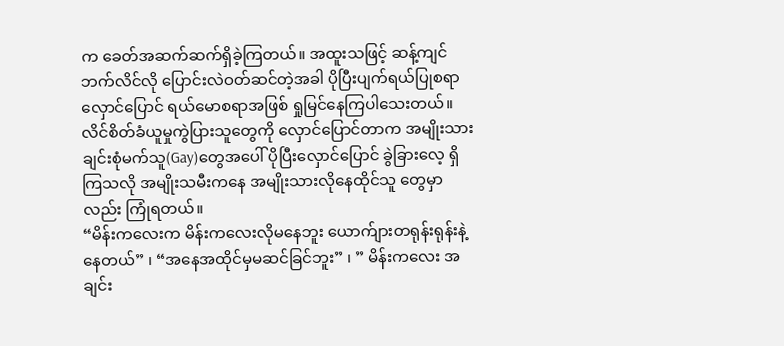က ခေတ်အဆက်ဆက်ရှိခဲ့ကြတယ်။ အထူးသဖြင့် ဆန့်ကျင်ဘက်လိင်လို ပြောင်းလဲဝတ်ဆင်တဲ့အခါ ပိုပြီးပျက်ရယ်ပြုစရာလှောင်ပြောင် ရယ်မောစရာအဖြစ် ရှုမြင်နေကြပါသေးတယ်။
လိင်စိတ်ခံယူမှုကွဲပြားသူတွေကို လှောင်ပြောင်တာက အမျိုးသားချင်းစုံမက်သူ(Gay)တွေအပေါ် ပိုပြီးလှောင်ပြောင် ခွဲခြားလေ့ ရှိကြသလို အမျိုးသမီးကနေ အမျိုးသားလိုနေထိုင်သူ တွေမှာလည်း ကြုံရတယ်။
“မိန်းကလေးက မိန်းကလေးလိုမနေဘူး ယောက်ျားတရုန်းရုန်းနဲ့ နေတယ်” ၊ “အနေအထိုင်မှမဆင်ခြင်ဘူး” ၊ ” မိန်းကလေး အချင်း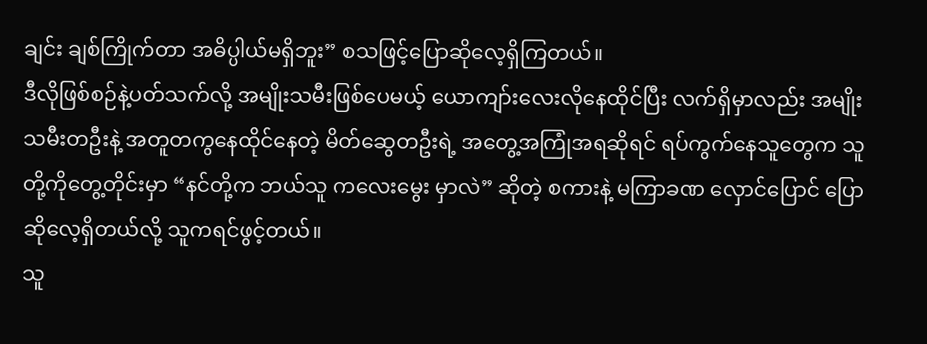ချင်း ချစ်ကြိုက်တာ အဓိပ္ပါယ်မရှိဘူး” စသဖြင့်ပြောဆိုလေ့ရှိကြတယ်။
ဒီလိုဖြစ်စဉ်နဲ့ပတ်သက်လို့ အမျိုးသမီးဖြစ်ပေမယ့် ယောကျာ်းလေးလိုနေထိုင်ပြီး လက်ရှိမှာလည်း အမျိုးသမီးတဦးနဲ့ အတူတကွနေထိုင်နေတဲ့ မိတ်ဆွေတဦးရဲ့ အတွေ့အကြုံအရဆိုရင် ရပ်ကွက်နေသူတွေက သူတို့ကိုတွေ့တိုင်းမှာ “နင်တို့က ဘယ်သူ ကလေးမွေး မှာလဲ” ဆိုတဲ့ စကားနဲ့ မကြာခဏ လှောင်ပြောင် ပြောဆိုလေ့ရှိတယ်လို့ သူကရင်ဖွင့်တယ်။
သူ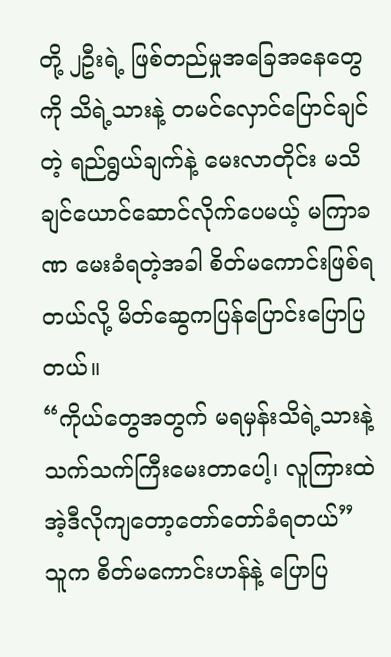တို့ ၂ဦးရဲ့ ဖြစ်တည်မှုအခြေအနေတွေကို သိရဲ့သားနဲ့ တမင်လှောင်ပြောင်ချင်တဲ့ ရည်ရွယ်ချက်နဲ့ မေးလာတိုင်း မသိချင်ယောင်ဆောင်လိုက်ပေမယ့် မကြာခဏ မေးခံရတဲ့အခါ စိတ်မကောင်းဖြစ်ရတယ်လို့ မိတ်ဆွေကပြန်ပြောင်းပြောပြ တယ်။
“ကိုယ်တွေအတွက် မရမှန်းသိရဲ့သားနဲ့ သက်သက်ကြီးမေးတာပေါ့၊ လူကြားထဲ အဲ့ဒီလိုကျတော့တော်တော်ခံရတယ်” သူက စိတ်မကောင်းဟန်နဲ့ ပြောပြ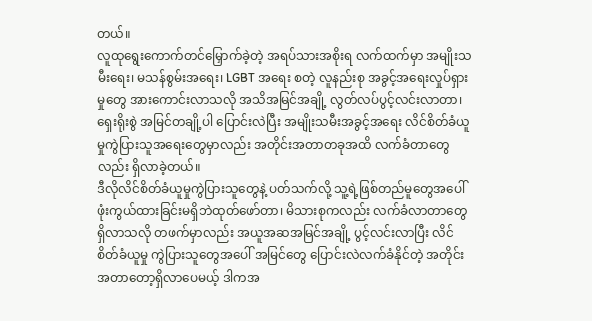တယ်။
လူထုရွေးကောက်တင်မြှောက်ခဲ့တဲ့ အရပ်သားအစိုးရ လက်ထက်မှာ အမျိုးသမီးရေး၊ မသန်စွမ်းအရေး၊ LGBT အရေး စတဲ့ လူနည်းစု အခွင့်အရေးလှုပ်ရှားမှုတွေ အားကောင်းလာသလို အသိအမြင်အချို့ လွတ်လပ်ပွင့်လင်းလာတာ၊ ရှေးရိုးစွဲ အမြင်တချို့ပါ ပြောင်းလဲပြီး အမျိုးသမီးအခွင့်အရေး လိင်စိတ်ခံယူမှုကွဲပြားသူအရေးတွေမှာလည်း အတိုင်းအတာတခုအထိ လက်ခံတာတွေလည်း ရှိလာခဲ့တယ်။
ဒီလိုလိင်စိတ်ခံယူမှုကွဲပြားသူတွေနဲ့ ပတ်သက်လို့ သူ့ရဲ့ဖြစ်တည်မူတွေအပေါ် ဖုံးကွယ်ထားခြင်းမရှိဘဲထုတ်ဖော်တာ၊ မိသားစုကလည်း လက်ခံလာတာတွေရှိလာသလို တဖက်မှာလည်း အယူအဆအမြင်အချို့ ပွင့်လင်းလာပြီး လိင်စိတ်ခံယူမှု ကွဲပြားသူတွေအပေါ် အမြင်တွေ ပြောင်းလဲလက်ခံနိုင်တဲ့ အတိုင်းအတာတော့ရှိလာပေမယ့် ဒါကအ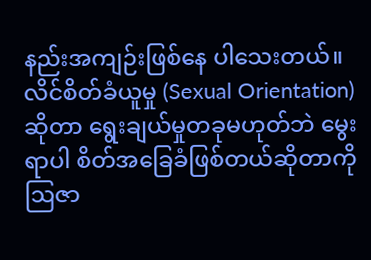နည်းအကျဉ်းဖြစ်နေ ပါသေးတယ်။
လိင်စိတ်ခံယူမှု (Sexual Orientation) ဆိုတာ ရွေးချယ်မှုတခုမဟုတ်ဘဲ မွေးရာပါ စိတ်အခြေခံဖြစ်တယ်ဆိုတာကို ဩဇာ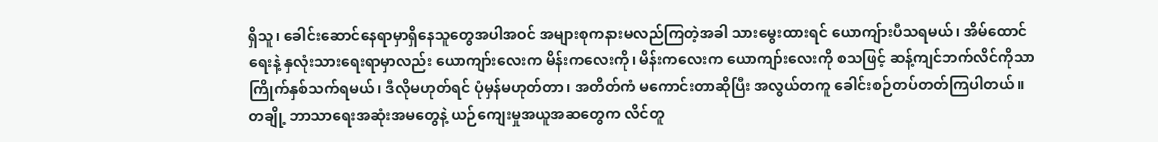ရှိသူ၊ ခေါင်းဆောင်နေရာမှာရှိနေသူတွေအပါအဝင် အများစုကနားမလည်ကြတဲ့အခါ သားမွေးထားရင် ယောကျ်ားပီသရမယ်၊ အိမ်ထောင်ရေးနဲ့ နှလုံးသားရေးရာမှာလည်း ယောကျာ်းလေးက မိန်းကလေးကို၊ မိန်းကလေးက ယောကျာ်းလေးကို စသဖြင့် ဆန့်ကျင်ဘက်လိင်ကိုသာ ကြိုက်နှစ်သက်ရမယ်၊ ဒီလိုမဟုတ်ရင် ပုံမှန်မဟုတ်တာ၊ အတိတ်ကံ မကောင်းတာဆိုပြီး အလွယ်တကူ ခေါင်းစဉ်တပ်တတ်ကြပါတယ်။
တချို့ ဘာသာရေးအဆုံးအမတွေနဲ့ ယဉ်ကျေးမှုအယူအဆတွေက လိင်တူ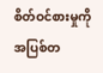စိတ်ဝင်စားမှုကို အပြစ်တ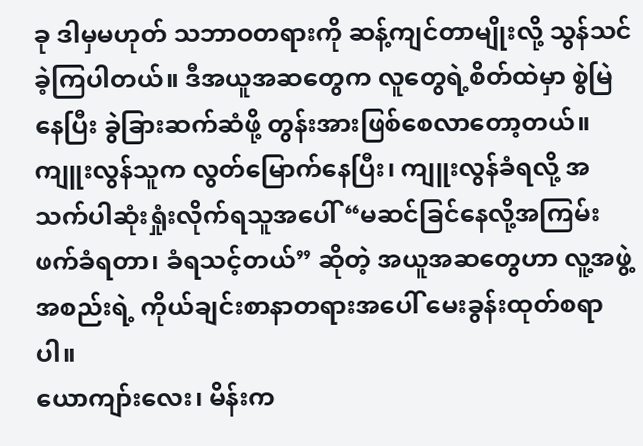ခု ဒါမှမဟုတ် သဘာဝတရားကို ဆန့်ကျင်တာမျိုးလို့ သွန်သင်ခဲ့ကြပါတယ်။ ဒီအယူအဆတွေက လူတွေရဲ့စိတ်ထဲမှာ စွဲမြဲနေပြီး ခွဲခြားဆက်ဆံဖို့ တွန်းအားဖြစ်စေလာတော့တယ်။
ကျူးလွန်သူက လွတ်မြောက်နေပြီး၊ ကျူးလွန်ခံရလို့ အသက်ပါဆုံးရှုံးလိုက်ရသူအပေါ် “မဆင်ခြင်နေလို့အကြမ်းဖက်ခံရတာ၊ ခံရသင့်တယ်” ဆိုတဲ့ အယူအဆတွေဟာ လူ့အဖွဲ့အစည်းရဲ့ ကိုယ်ချင်းစာနာတရားအပေါ် မေးခွန်းထုတ်စရာပါ။
ယောကျာ်းလေး၊ မိန်းက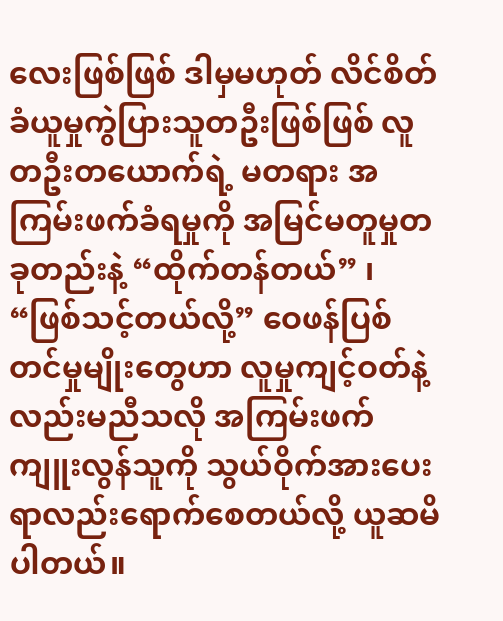လေးဖြစ်ဖြစ် ဒါမှမဟုတ် လိင်စိတ်ခံယူမှုကွဲပြားသူတဦးဖြစ်ဖြစ် လူတဦးတယောက်ရဲ့ မတရား အကြမ်းဖက်ခံရမှုကို အမြင်မတူမှုတခုတည်းနဲ့ “ထိုက်တန်တယ်” ၊ “ဖြစ်သင့်တယ်လို့” ဝေဖန်ပြစ်တင်မှုမျိုးတွေဟာ လူမှုကျင့်ဝတ်နဲ့လည်းမညီသလို အကြမ်းဖက်ကျူးလွန်သူကို သွယ်ဝိုက်အားပေးရာလည်းရောက်စေတယ်လို့ ယူဆမိပါတယ်။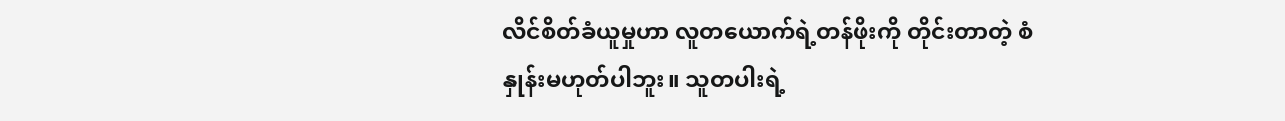လိင်စိတ်ခံယူမှုဟာ လူတယောက်ရဲ့တန်ဖိုးကို တိုင်းတာတဲ့ စံနှုန်းမဟုတ်ပါဘူး။ သူတပါးရဲ့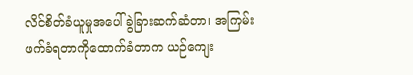လိင်စိတ်ခံယူမှုအပေါ် ခွဲခြားဆက်ဆံတာ၊ အကြမ်းဖက်ခံရတာကိုထောက်ခံတာက ယဉ်ကျေး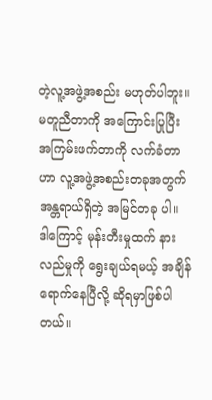တဲ့လူ့အဖွဲ့အစည်း မဟုတ်ပါဘူး။
မတူညီတာကို အကြောင်းပြုပြီး အကြမ်းဖက်တာကို လက်ခံတာဟာ လူ့အဖွဲ့အစည်းတခုအတွက် အန္တရာယ်ရှိတဲ့ အမြင်တခု ပါ။
ဒါကြောင့် မုန်းတီးမှုထက် နားလည်မှုကို ရွေးချယ်ရမယ့် အချိန်ရောက်နေပြီလို့ ဆိုရမှာဖြစ်ပါတယ်။